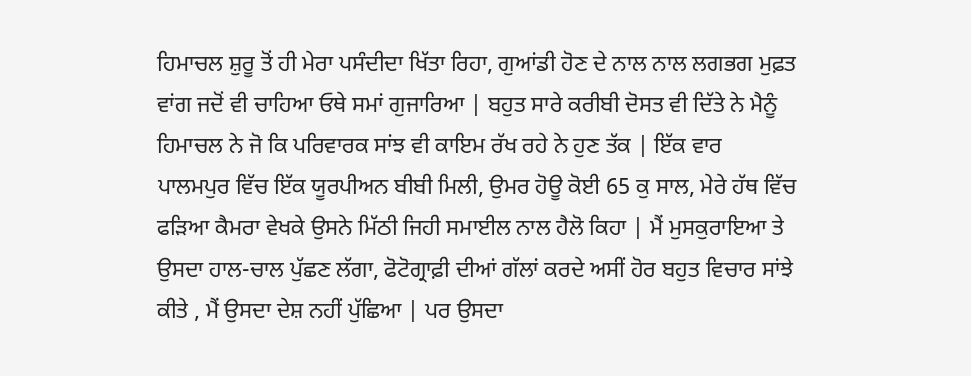ਹਿਮਾਚਲ ਸ਼ੁਰੂ ਤੋਂ ਹੀ ਮੇਰਾ ਪਸੰਦੀਦਾ ਖਿੱਤਾ ਰਿਹਾ, ਗੁਆਂਡੀ ਹੋਣ ਦੇ ਨਾਲ ਨਾਲ ਲਗਭਗ ਮੁਫ਼ਤ ਵਾਂਗ ਜਦੋਂ ਵੀ ਚਾਹਿਆ ਓਥੇ ਸਮਾਂ ਗੁਜਾਰਿਆ | ਬਹੁਤ ਸਾਰੇ ਕਰੀਬੀ ਦੋਸਤ ਵੀ ਦਿੱਤੇ ਨੇ ਮੈਨੂੰ ਹਿਮਾਚਲ ਨੇ ਜੋ ਕਿ ਪਰਿਵਾਰਕ ਸਾਂਝ ਵੀ ਕਾਇਮ ਰੱਖ ਰਹੇ ਨੇ ਹੁਣ ਤੱਕ | ਇੱਕ ਵਾਰ ਪਾਲਮਪੁਰ ਵਿੱਚ ਇੱਕ ਯੂਰਪੀਅਨ ਬੀਬੀ ਮਿਲੀ, ਉਮਰ ਹੋਊ ਕੋਈ 65 ਕੁ ਸਾਲ, ਮੇਰੇ ਹੱਥ ਵਿੱਚ ਫੜਿਆ ਕੈਮਰਾ ਵੇਖਕੇ ਉਸਨੇ ਮਿੱਠੀ ਜਿਹੀ ਸਮਾਈਲ ਨਾਲ ਹੈਲੋ ਕਿਹਾ | ਮੈਂ ਮੁਸਕੁਰਾਇਆ ਤੇ ਉਸਦਾ ਹਾਲ-ਚਾਲ ਪੁੱਛਣ ਲੱਗਾ, ਫੋਟੋਗ੍ਰਾਫ਼ੀ ਦੀਆਂ ਗੱਲਾਂ ਕਰਦੇ ਅਸੀਂ ਹੋਰ ਬਹੁਤ ਵਿਚਾਰ ਸਾਂਝੇ ਕੀਤੇ , ਮੈਂ ਉਸਦਾ ਦੇਸ਼ ਨਹੀਂ ਪੁੱਛਿਆ | ਪਰ ਉਸਦਾ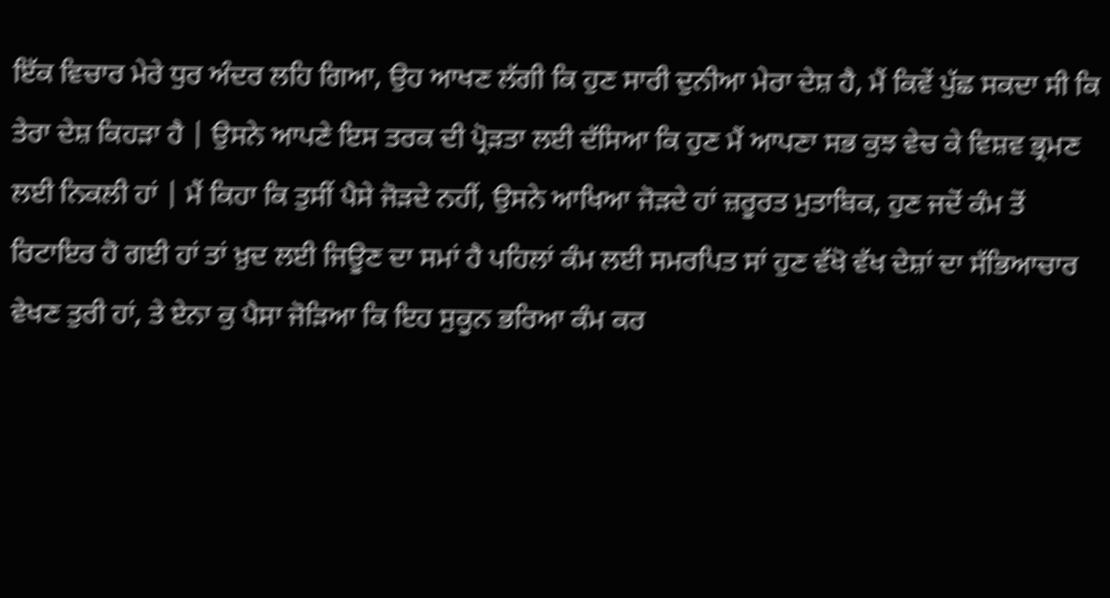ਇੱਕ ਵਿਚਾਰ ਮੇਰੇ ਧੁਰ ਅੰਦਰ ਲਹਿ ਗਿਆ, ਉਹ ਆਖਣ ਲੱਗੀ ਕਿ ਹੁਣ ਸਾਰੀ ਦੁਨੀਆ ਮੇਰਾ ਦੇਸ਼ ਹੈ, ਮੈਂ ਕਿਵੇਂ ਪੁੱਛ ਸਕਦਾ ਸੀ ਕਿ ਤੇਰਾ ਦੇਸ਼ ਕਿਹੜਾ ਹੈ | ਉਸਨੇ ਆਪਣੇ ਇਸ ਤਰਕ ਦੀ ਪ੍ਰੋੜਤਾ ਲਈ ਦੱਸਿਆ ਕਿ ਹੁਣ ਮੈਂ ਆਪਣਾ ਸਭ ਕੁਝ ਵੇਚ ਕੇ ਵਿਸ਼ਵ ਭ੍ਰਮਣ ਲਈ ਨਿਕਲੀ ਹਾਂ | ਮੈਂ ਕਿਹਾ ਕਿ ਤੁਸੀਂ ਪੈਸੇ ਜੋੜਦੇ ਨਹੀਂ, ਉਸਨੇ ਆਖਿਆ ਜੋੜਦੇ ਹਾਂ ਜ਼ਰੂਰਤ ਮੁਤਾਬਿਕ, ਹੁਣ ਜਦੋਂ ਕੰਮ ਤੋਂ ਰਿਟਾਇਰ ਹੋ ਗਈ ਹਾਂ ਤਾਂ ਖ਼ੁਦ ਲਈ ਜਿਊਣ ਦਾ ਸਮਾਂ ਹੈ ਪਹਿਲਾਂ ਕੰਮ ਲਈ ਸਮਰਪਿਤ ਸਾਂ ਹੁਣ ਵੱਖੋ ਵੱਖ ਦੇਸ਼ਾਂ ਦਾ ਸੱਭਿਆਚਾਰ ਵੇਖਣ ਤੁਰੀ ਹਾਂ, ਤੇ ਏਨਾ ਕੁ ਪੈਸਾ ਜੋੜਿਆ ਕਿ ਇਹ ਸੁਕੂਨ ਭਰਿਆ ਕੰਮ ਕਰ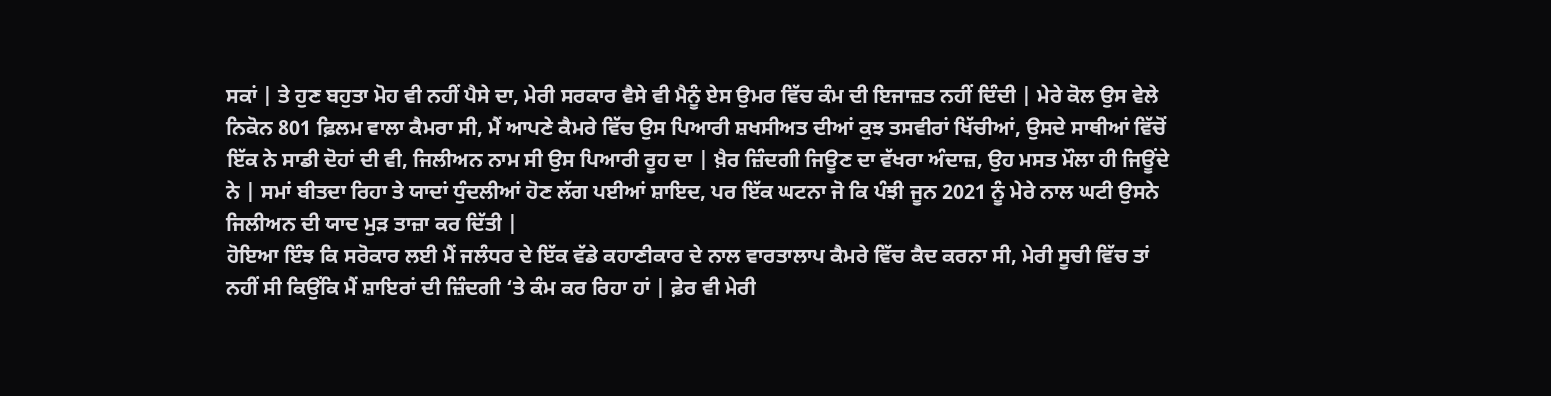ਸਕਾਂ | ਤੇ ਹੁਣ ਬਹੁਤਾ ਮੋਹ ਵੀ ਨਹੀਂ ਪੈਸੇ ਦਾ, ਮੇਰੀ ਸਰਕਾਰ ਵੈਸੇ ਵੀ ਮੈਨੂੰ ਏਸ ਉਮਰ ਵਿੱਚ ਕੰਮ ਦੀ ਇਜਾਜ਼ਤ ਨਹੀਂ ਦਿੰਦੀ | ਮੇਰੇ ਕੋਲ ਉਸ ਵੇਲੇ ਨਿਕੋਨ 801 ਫ਼ਿਲਮ ਵਾਲਾ ਕੈਮਰਾ ਸੀ, ਮੈਂ ਆਪਣੇ ਕੈਮਰੇ ਵਿੱਚ ਉਸ ਪਿਆਰੀ ਸ਼ਖਸੀਅਤ ਦੀਆਂ ਕੁਝ ਤਸਵੀਰਾਂ ਖਿੱਚੀਆਂ, ਉਸਦੇ ਸਾਥੀਆਂ ਵਿੱਚੋਂ ਇੱਕ ਨੇ ਸਾਡੀ ਦੋਹਾਂ ਦੀ ਵੀ, ਜਿਲੀਅਨ ਨਾਮ ਸੀ ਉਸ ਪਿਆਰੀ ਰੂਹ ਦਾ | ਖ਼ੈਰ ਜ਼ਿੰਦਗੀ ਜਿਊਣ ਦਾ ਵੱਖਰਾ ਅੰਦਾਜ਼, ਉਹ ਮਸਤ ਮੌਲਾ ਹੀ ਜਿਊਂਦੇ ਨੇ | ਸਮਾਂ ਬੀਤਦਾ ਰਿਹਾ ਤੇ ਯਾਦਾਂ ਧੁੰਦਲੀਆਂ ਹੋਣ ਲੱਗ ਪਈਆਂ ਸ਼ਾਇਦ, ਪਰ ਇੱਕ ਘਟਨਾ ਜੋ ਕਿ ਪੰਝੀ ਜੂਨ 2021 ਨੂੰ ਮੇਰੇ ਨਾਲ ਘਟੀ ਉਸਨੇ ਜਿਲੀਅਨ ਦੀ ਯਾਦ ਮੁੜ ਤਾਜ਼ਾ ਕਰ ਦਿੱਤੀ |
ਹੋਇਆ ਇੰਝ ਕਿ ਸਰੋਕਾਰ ਲਈ ਮੈਂ ਜਲੰਧਰ ਦੇ ਇੱਕ ਵੱਡੇ ਕਹਾਣੀਕਾਰ ਦੇ ਨਾਲ ਵਾਰਤਾਲਾਪ ਕੈਮਰੇ ਵਿੱਚ ਕੈਦ ਕਰਨਾ ਸੀ, ਮੇਰੀ ਸੂਚੀ ਵਿੱਚ ਤਾਂ ਨਹੀਂ ਸੀ ਕਿਉਂਕਿ ਮੈਂ ਸ਼ਾਇਰਾਂ ਦੀ ਜ਼ਿੰਦਗੀ ‘ਤੇ ਕੰਮ ਕਰ ਰਿਹਾ ਹਾਂ | ਫ਼ੇਰ ਵੀ ਮੇਰੀ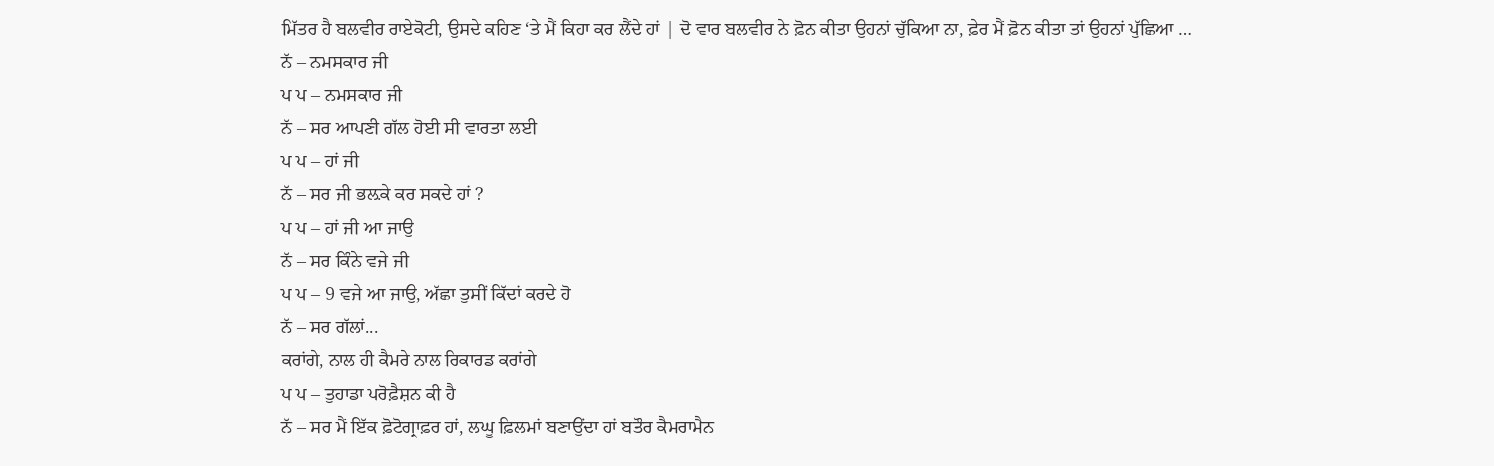ਮਿੱਤਰ ਹੈ ਬਲਵੀਰ ਰਾਏਕੋਟੀ, ਉਸਦੇ ਕਹਿਣ ‘ਤੇ ਮੈਂ ਕਿਹਾ ਕਰ ਲੈਂਦੇ ਹਾਂ | ਦੋ ਵਾਰ ਬਲਵੀਰ ਨੇ ਫ਼ੋਨ ਕੀਤਾ ਉਹਨਾਂ ਚੁੱਕਿਆ ਨਾ, ਫ਼ੇਰ ਮੈਂ ਫ਼ੋਨ ਕੀਤਾ ਤਾਂ ਉਹਨਾਂ ਪੁੱਛਿਆ …
ਨੱ – ਨਮਸਕਾਰ ਜੀ
ਪ ਪ – ਨਮਸਕਾਰ ਜੀ
ਨੱ – ਸਰ ਆਪਣੀ ਗੱਲ ਹੋਈ ਸੀ ਵਾਰਤਾ ਲਈ
ਪ ਪ – ਹਾਂ ਜੀ
ਨੱ – ਸਰ ਜੀ ਭਲ਼ਕੇ ਕਰ ਸਕਦੇ ਹਾਂ ?
ਪ ਪ – ਹਾਂ ਜੀ ਆ ਜਾਉ
ਨੱ – ਸਰ ਕਿੰਨੇ ਵਜੇ ਜੀ
ਪ ਪ – 9 ਵਜੇ ਆ ਜਾਉ, ਅੱਛਾ ਤੁਸੀਂ ਕਿੱਦਾਂ ਕਰਦੇ ਹੋ
ਨੱ – ਸਰ ਗੱਲਾਂ...
ਕਰਾਂਗੇ, ਨਾਲ ਹੀ ਕੈਮਰੇ ਨਾਲ ਰਿਕਾਰਡ ਕਰਾਂਗੇ
ਪ ਪ – ਤੁਹਾਡਾ ਪਰੋਫ਼ੈਸ਼ਨ ਕੀ ਹੈ
ਨੱ – ਸਰ ਮੈਂ ਇੱਕ ਫ਼ੋਟੋਗ੍ਰਾਫ਼ਰ ਹਾਂ, ਲਘੂ ਫ਼ਿਲਮਾਂ ਬਣਾਉਂਦਾ ਹਾਂ ਬਤੌਰ ਕੈਮਰਾਮੈਨ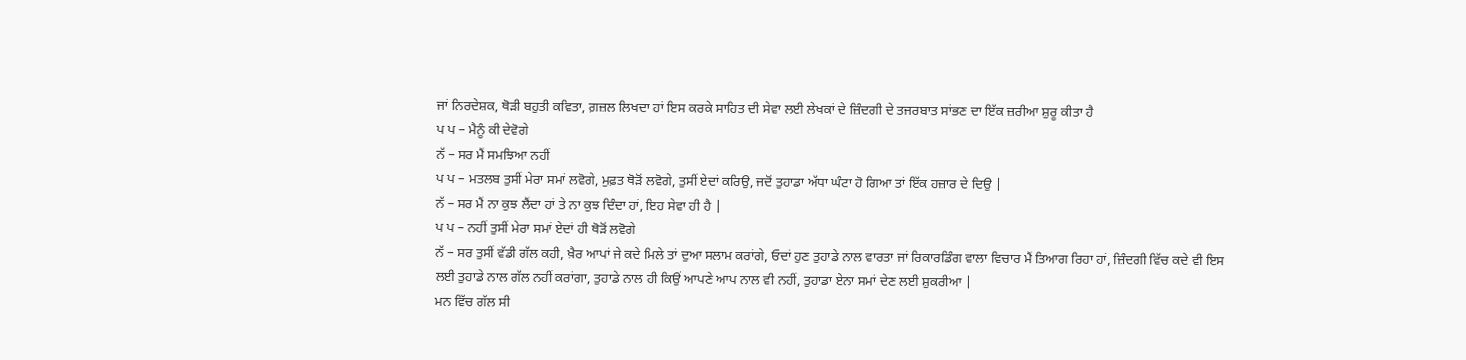ਜਾਂ ਨਿਰਦੇਸ਼ਕ, ਥੋੜੀ ਬਹੁਤੀ ਕਵਿਤਾ, ਗ਼ਜ਼ਲ ਲਿਖਦਾ ਹਾਂ ਇਸ ਕਰਕੇ ਸਾਹਿਤ ਦੀ ਸੇਵਾ ਲਈ ਲੇਖਕਾਂ ਦੇ ਜ਼ਿੰਦਗੀ ਦੇ ਤਜਰਬਾਤ ਸਾਂਭਣ ਦਾ ਇੱਕ ਜ਼ਰੀਆ ਸ਼ੁਰੂ ਕੀਤਾ ਹੈ
ਪ ਪ – ਮੈਨੂੰ ਕੀ ਦੇਵੋਗੇ
ਨੱ – ਸਰ ਮੈਂ ਸਮਝਿਆ ਨਹੀਂ
ਪ ਪ – ਮਤਲਬ ਤੁਸੀਂ ਮੇਰਾ ਸਮਾਂ ਲਵੋਗੇ, ਮੁਫ਼ਤ ਥੋੜੋਂ ਲਵੋਗੇ, ਤੁਸੀਂ ਏਦਾਂ ਕਰਿਉ, ਜਦੋਂ ਤੁਹਾਡਾ ਅੱਧਾ ਘੰਟਾ ਹੋ ਗਿਆ ਤਾਂ ਇੱਕ ਹਜ਼ਾਰ ਦੇ ਦਿਉ |
ਨੱ – ਸਰ ਮੈਂ ਨਾ ਕੁਝ ਲੈਂਦਾ ਹਾਂ ਤੇ ਨਾ ਕੁਝ ਦਿੰਦਾ ਹਾਂ, ਇਹ ਸੇਵਾ ਹੀ ਹੈ |
ਪ ਪ – ਨਹੀਂ ਤੁਸੀਂ ਮੇਰਾ ਸਮਾਂ ਏਦਾਂ ਹੀ ਥੋੜੋਂ ਲਵੋਗੇ
ਨੱ – ਸਰ ਤੁਸੀਂ ਵੱਡੀ ਗੱਲ ਕਹੀ, ਖ਼ੈਰ ਆਪਾਂ ਜੇ ਕਦੇ ਮਿਲੇ ਤਾਂ ਦੁਆ ਸਲਾਮ ਕਰਾਂਗੇ, ਓਦਾਂ ਹੁਣ ਤੁਹਾਡੇ ਨਾਲ ਵਾਰਤਾ ਜਾਂ ਰਿਕਾਰਡਿੰਗ ਵਾਲਾ ਵਿਚਾਰ ਮੈਂ ਤਿਆਗ ਰਿਹਾ ਹਾਂ, ਜ਼ਿੰਦਗੀ ਵਿੱਚ ਕਦੇ ਵੀ ਇਸ ਲਈ ਤੁਹਾਡੇ ਨਾਲ ਗੱਲ ਨਹੀਂ ਕਰਾਂਗਾ, ਤੁਹਾਡੇ ਨਾਲ ਹੀ ਕਿਉਂ ਆਪਣੇ ਆਪ ਨਾਲ ਵੀ ਨਹੀਂ, ਤੁਹਾਡਾ ਏਨਾ ਸਮਾਂ ਦੇਣ ਲਈ ਸ਼ੁਕਰੀਆ |
ਮਨ ਵਿੱਚ ਗੱਲ ਸੀ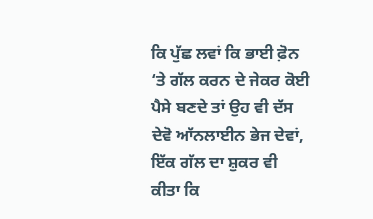ਕਿ ਪੁੱਛ ਲਵਾਂ ਕਿ ਭਾਈ ਫ਼ੋਨ ‘ਤੇ ਗੱਲ ਕਰਨ ਦੇ ਜੇਕਰ ਕੋਈ ਪੈਸੇ ਬਣਦੇ ਤਾਂ ਉਹ ਵੀ ਦੱਸ ਦੇਵੋ ਆੱਨਲਾਈਨ ਭੇਜ ਦੇਵਾਂ, ਇੱਕ ਗੱਲ ਦਾ ਸ਼ੁਕਰ ਵੀ ਕੀਤਾ ਕਿ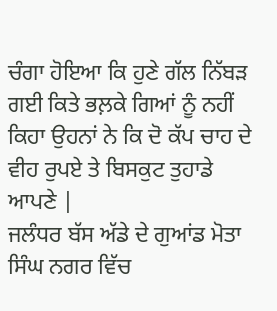ਚੰਗਾ ਹੋਇਆ ਕਿ ਹੁਣੇ ਗੱਲ ਨਿੱਬੜ ਗਈ ਕਿਤੇ ਭਲ਼ਕੇ ਗਿਆਂ ਨੂੰ ਨਹੀਂ ਕਿਹਾ ਉਹਨਾਂ ਨੇ ਕਿ ਦੋ ਕੱਪ ਚਾਹ ਦੇ ਵੀਹ ਰੁਪਏ ਤੇ ਬਿਸਕੁਟ ਤੁਹਾਡੇ ਆਪਣੇ |
ਜਲੰਧਰ ਬੱਸ ਅੱਡੇ ਦੇ ਗੁਆਂਡ ਮੋਤਾ ਸਿੰਘ ਨਗਰ ਵਿੱਚ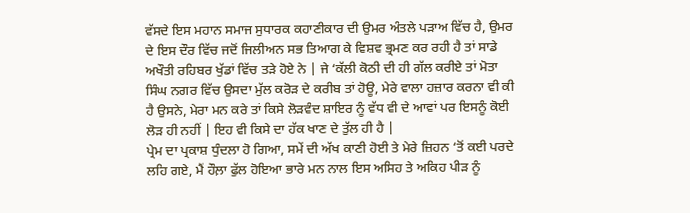ਵੱਸਦੇ ਇਸ ਮਹਾਨ ਸਮਾਜ ਸੁਧਾਰਕ ਕਹਾਣੀਕਾਰ ਦੀ ਉਮਰ ਅੰਤਲੇ ਪੜਾਅ ਵਿੱਚ ਹੈ, ਉਮਰ ਦੇ ਇਸ ਦੌਰ ਵਿੱਚ ਜਦੋਂ ਜਿਲੀਅਨ ਸਭ ਤਿਆਗ ਕੇ ਵਿਸ਼ਵ ਭ੍ਰਮਣ ਕਰ ਰਹੀ ਹੈ ਤਾਂ ਸਾਡੇ ਅਖੌਤੀ ਰਹਿਬਰ ਖੁੱਡਾਂ ਵਿੱਚ ਤੜੇ ਹੋਏ ਨੇ | ਜੇ ‘ਕੱਲੀ ਕੋਠੀ ਦੀ ਹੀ ਗੱਲ ਕਰੀਏ ਤਾਂ ਮੋਤਾ ਸਿੰਘ ਨਗਰ ਵਿੱਚ ਉਸਦਾ ਮੁੱਲ ਕਰੋੜ ਦੇ ਕਰੀਬ ਤਾਂ ਹੋਊ, ਮੇਰੇ ਵਾਲਾ ਹਜ਼ਾਰ ਕਰਨਾ ਵੀ ਕੀ ਹੈ ਉਸਨੇ, ਮੇਰਾ ਮਨ ਕਰੇ ਤਾਂ ਕਿਸੇ ਲੋੜਵੰਦ ਸ਼ਾਇਰ ਨੂੰ ਵੱਧ ਵੀ ਦੇ ਆਵਾਂ ਪਰ ਇਸਨੂੰ ਕੋਈ ਲੋੜ ਹੀ ਨਹੀਂ | ਇਹ ਵੀ ਕਿਸੇ ਦਾ ਹੱਕ ਖਾਣ ਦੇ ਤੁੱਲ ਹੀ ਹੈ |
ਪ੍ਰੇਮ ਦਾ ਪ੍ਰਕਾਸ਼ ਧੁੰਦਲਾ ਹੋ ਗਿਆ, ਸਮੇਂ ਦੀ ਅੱਖ ਕਾਣੀ ਹੋਈ ਤੇ ਮੇਰੇ ਜ਼ਿਹਨ ‘ਤੋਂ ਕਈ ਪਰਦੇ ਲਹਿ ਗਏ, ਮੈਂ ਹੌਲ਼ਾ ਫੁੱਲ ਹੋਇਆ ਭਾਰੇ ਮਨ ਨਾਲ ਇਸ ਅਸਿਹ ਤੇ ਅਕਿਹ ਪੀੜ ਨੂੰ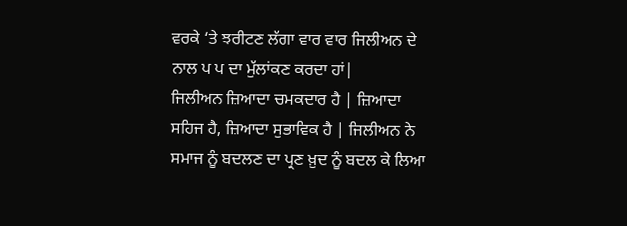ਵਰਕੇ ‘ਤੇ ਝਰੀਟਣ ਲੱਗਾ ਵਾਰ ਵਾਰ ਜਿਲੀਅਨ ਦੇ ਨਾਲ ਪ ਪ ਦਾ ਮੁੱਲਾਂਕਣ ਕਰਦਾ ਹਾਂ|
ਜਿਲੀਅਨ ਜ਼ਿਆਦਾ ਚਮਕਦਾਰ ਹੈ | ਜ਼ਿਆਦਾ ਸਹਿਜ ਹੈ, ਜ਼ਿਆਦਾ ਸੁਭਾਵਿਕ ਹੈ | ਜਿਲੀਅਨ ਨੇ ਸਮਾਜ ਨੂੰ ਬਦਲਣ ਦਾ ਪ੍ਰਣ ਖ਼ੁਦ ਨੂੰ ਬਦਲ ਕੇ ਲਿਆ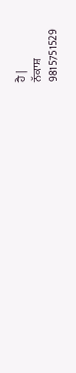ਹੈ |
ਨੱਕਾਸ਼
9815751529